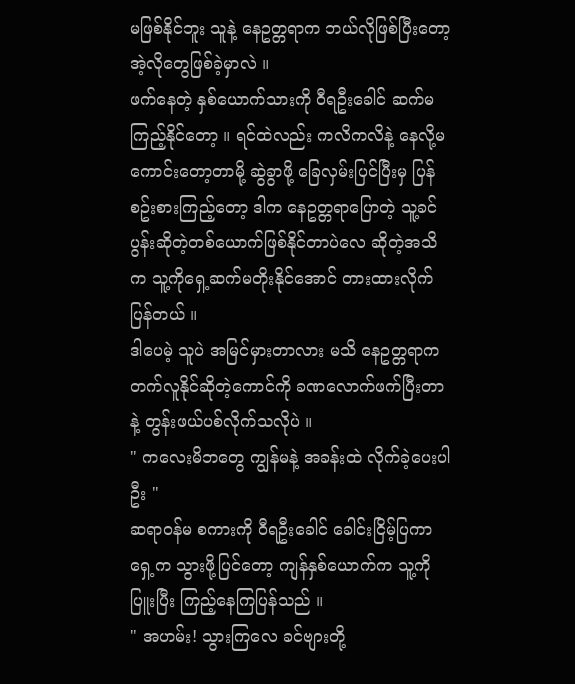မဖြစ်နိုင်ဘူး သူနဲ့ နေဥတ္တရာက ဘယ်လိုဖြစ်ပြီးတော့ အဲ့လိုတွေဖြစ်ခဲ့မှာလဲ ။
ဖက်နေတဲ့ နှစ်ယောက်သားကို ဝီရဦးခေါင် ဆက်မကြည့်နိုင်တော့ ။ ရင်ထဲလည်း ကလိကလိနဲ့ နေလို့မကောင်းတော့တာမို့ ဆွဲခွာဖို့ ခြေလှမ်းပြင်ပြီးမှ ပြန်စဥ်းစားကြည့်တော့ ဒါက နေဥတ္တရာပြောတဲ့ သူ့ခင်ပွန်းဆိုတဲ့တစ်ယောက်ဖြစ်နိုင်တာပဲလေ ဆိုတဲ့အသိက သူ့ကိုရှေ့ဆက်မတိုးနိုင်အောင် တားထားလိုက်ပြန်တယ် ။
ဒါပေမဲ့ သူပဲ အမြင်မှားတာလား မသိ နေဥတ္တရာက တက်လူနိုင်ဆိုတဲ့ကောင်ကို ခဏလောက်ဖက်ပြီးတာနဲ့ တွန်းဖယ်ပစ်လိုက်သလိုပဲ ။
" ကလေးမိဘတွေ ကျွန်မနဲ့ အခန်းထဲ လိုက်ခဲ့ပေးပါဦး "
ဆရာဝန်မ စကားကို ဝီရဦးခေါင် ခေါင်းငြိမ့်ပြကာရှေ့က သွားဖို့ပြင်တော့ ကျန်နှစ်ယောက်က သူ့ကိုပြူးပြီး ကြည့်နေကြပြန်သည် ။
" အဟမ်း! သွားကြလေ ခင်ဗျားတို့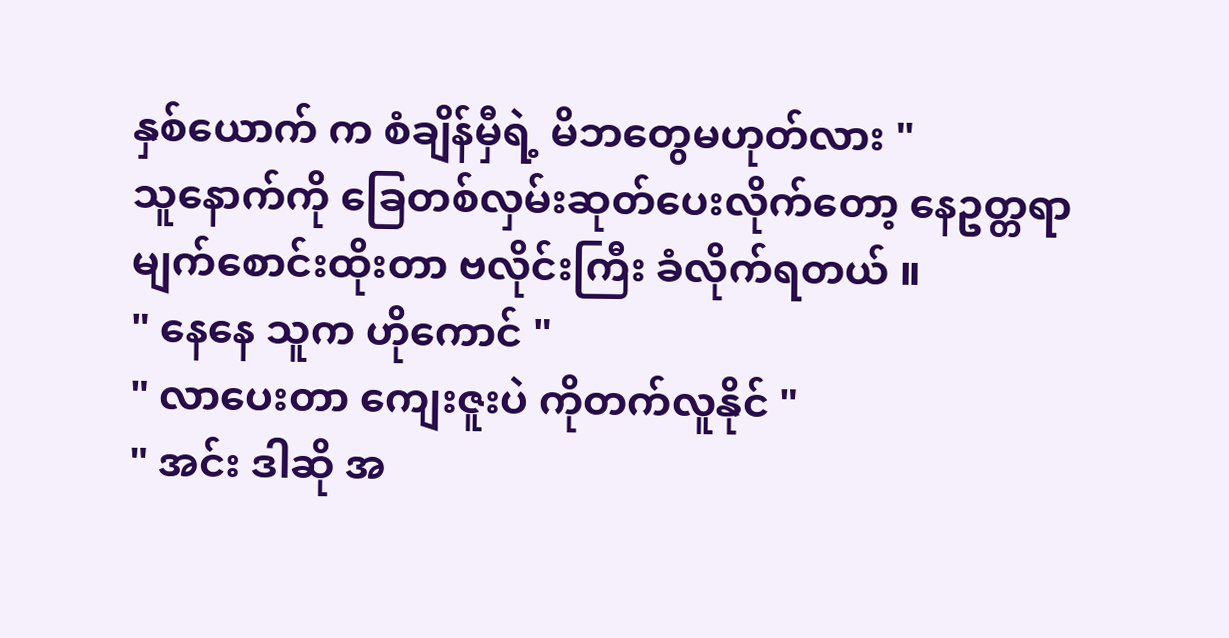နှစ်ယောက် က စံချိန်မှီရဲ့ မိဘတွေမဟုတ်လား "
သူနောက်ကို ခြေတစ်လှမ်းဆုတ်ပေးလိုက်တော့ နေဥတ္တရာ မျက်စောင်းထိုးတာ ဗလိုင်းကြီး ခံလိုက်ရတယ် ။
" နေနေ သူက ဟိုကောင် "
" လာပေးတာ ကျေးဇူးပဲ ကိုတက်လူနိုင် "
" အင်း ဒါဆို အ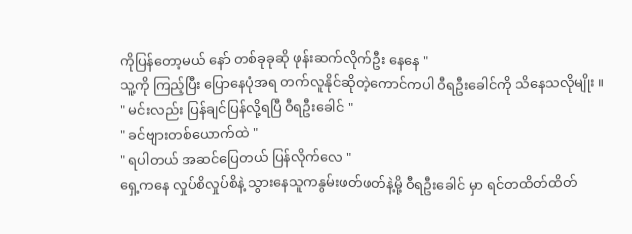ကိုပြန်တော့မယ် နော် တစ်ခုခုဆို ဖုန်းဆက်လိုက်ဦး နေနေ "
သူ့ကို ကြည့်ပြီး ပြောနေပုံအရ တက်လူနိုင်ဆိုတဲ့ကောင်ကပါ ဝီရဦးခေါင်ကို သိနေသလိုမျိုး ။
" မင်းလည်း ပြန်ချင်ပြန်လို့ရပြီ ဝီရဦးခေါင် "
" ခင်ဗျားတစ်ယောက်ထဲ "
" ရပါတယ် အဆင်ပြေတယ် ပြန်လိုက်လေ "
ရှေ့ကနေ လှုပ်စိလှုပ်စိနဲ့ သွားနေသူကနွမ်းဖတ်ဖတ်နဲ့မို့ ဝီရဦးခေါင် မှာ ရင်တထိတ်ထိတ်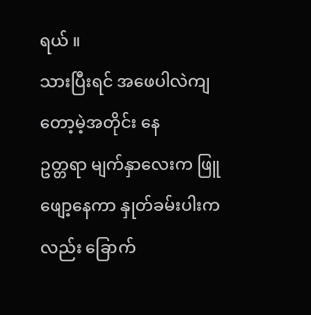ရယ် ။
သားပြီးရင် အဖေပါလဲကျတော့မဲ့အတိုင်း နေ
ဥတ္တရာ မျက်နှာလေးက ဖြူဖျော့နေကာ နှုတ်ခမ်းပါးကလည်း ခြောက်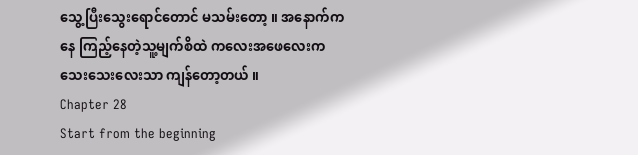သွေ့ပြီးသွေးရောင်တောင် မသမ်းတော့ ။ အနောက်ကနေ ကြည့်နေတဲ့သူ့မျက်စိထဲ ကလေးအဖေလေးက သေးသေးလေးသာ ကျန်တော့တယ် ။
Chapter 28
Start from the beginning